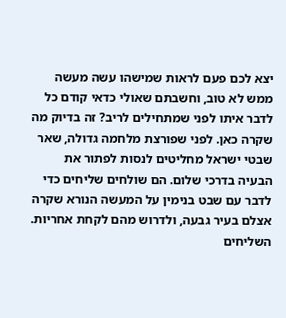יצא לכם פעם לראות שמישהו עשה מעשה ממש לא טוב, וחשבתם שאולי כדאי קודם כל לדבר איתו לפני שמתחילים לריב? זה בדיוק מה שקרה כאן. לפני שפורצת מלחמה גדולה, שאר שבטי ישראל מחליטים לנסות לפתור את הבעיה בדרכי שלום. הם שולחים שליחים כדי לדבר עם שבט בנימין על המעשה הנורא שקרה אצלם בעיר גבעה, ולדרוש מהם לקחת אחריות.
השליחים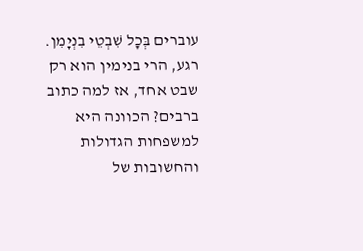עוברים בְּכׇל שִׁבְטֵי בִנְיָמִן. רגע, הרי בנימין הוא רק שבט אחד, אז למה כתוב ברבים? הכוונה היא למשפחות הגדולות והחשובות של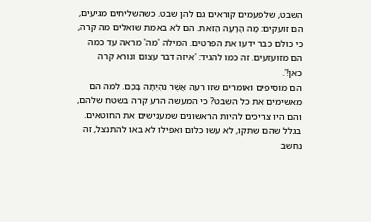השבט, שלפעמים קוראים גם להן שבט. כשהשליחים מגיעים, הם זועקים: מָה הָרָעָה הַזֹּאת. הם לא באמת שואלים מה קרה, כי כולם כבר ידעו את הפרטים. המילה 'מה' מראה עד כמה הם מזועזעים. זה כמו להגיד: 'איזה דבר עצום ונורא קרה כאן!'.
הם מוסיפים ואומרים שזו רעה אֲשֶׁר נִהְיְתָה בָּכֶם. למה הם מאשימים את כל השבט? כי המעשה הרע קרה בשטח שלהם, והם היו צריכים להיות הראשונים שמענישים את החוטאים. בגלל שהם שתקו, לא עשו כלום ואפילו לא באו להתנצל, זה נחשב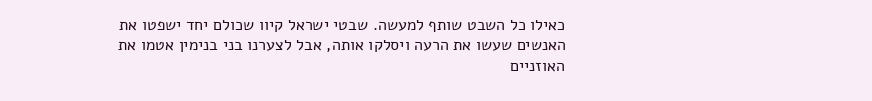כאילו כל השבט שותף למעשה. שבטי ישראל קיוו שכולם יחד ישפטו את האנשים שעשו את הרעה ויסלקו אותה, אבל לצערנו בני בנימין אטמו את האוזניים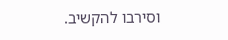וסירבו להקשיב.